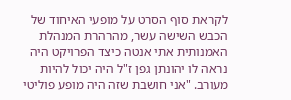לקראת סוף הסרט על מופעי האיחוד של הכבש השישה עשר, מהרהרת המנהלת האמנותית אתי אנטה כיצד הפרויקט היה נראה לו יהונתן גפן ז"ל היה יכול להיות מעורב. "אני חושבת שזה היה מופע פוליטי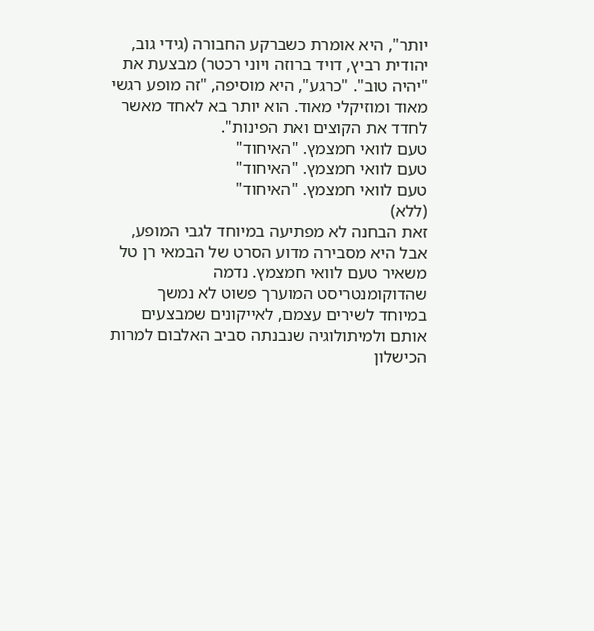יותר", היא אומרת כשברקע החבורה (גידי גוב, יהודית רביץ, דויד ברוזה ויוני רכטר) מבצעת את "יהיה טוב". "כרגע", היא מוסיפה, "זה מופע רגשי מאוד ומוזיקלי מאוד. הוא יותר בא לאחד מאשר לחדד את הקוצים ואת הפינות".
טעם לוואי חמצמץ. "האיחוד"
טעם לוואי חמצמץ. "האיחוד"
טעם לוואי חמצמץ. "האיחוד"
(ללא)
זאת הבחנה לא מפתיעה במיוחד לגבי המופע, אבל היא מסבירה מדוע הסרט של הבמאי רן טל משאיר טעם לוואי חמצמץ. נדמה שהדוקומנטריסט המוערך פשוט לא נמשך במיוחד לשירים עצמם, לאייקונים שמבצעים אותם ולמיתולוגיה שנבנתה סביב האלבום למרות הכישלון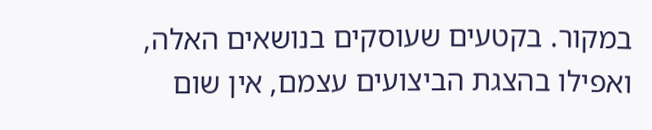במקור. בקטעים שעוסקים בנושאים האלה, ואפילו בהצגת הביצועים עצמם, אין שום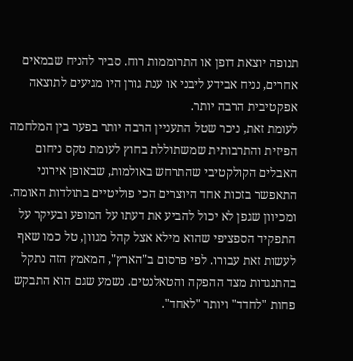תנופה יוצאת דופן או התרוממות רוח. סביר להניח שבמאים אחרים, נניח אבידע ליבני או ענת גורן היו מגיעים לתוצאה אפקטיבית הרבה יותר.
לעומת זאת, ניכר שטל התעניין הרבה יותר בפער בין המלחמה הפיזית והתרבותית שמשתוללת בחוץ לעומת טקס ניחום האבלים הקולקטיבי שהתרחש באולמות, שבאופן אירוני התאפשר בזכות אחד היוצרים הכי פוליטיים בתולדות האומה. ומכיוון שגפן לא יכול להביע את דעתו על המופע ובעיקר על התפקיד הספציפי שהוא מילא אצל קהל מגוון, טל כמו שאף לעשות זאת עבורו. לפי פרסום ב"הארץ", המאמץ הזה נתקל בהתנגדות מצד ההפקה והטאלנטים. נשמע שגם הוא התבקש פחות "לחדד" ויותר "לאחד".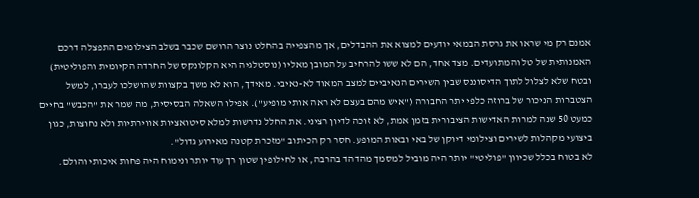אמנם רק מי שראו את גרסת הבמאי יודעים למצוא את ההבדלים, אך מהצפייה בהחלט נוצר הרושם שכבר בשלב הצילומים התפצלה דרכם האמנותית של טל והמתועדים. מצד אחד, הם לא ששו להרחיב על המובן מאליו (נוסטלגיה היא הקלונקס של החרדה הקיומית והפוליטית) ובטח שלא לצלול לתוך הדיסוננס שבין השירים הנאיביים למצב המאוד לא-נאיבי. מאידך, הוא לא משך בקצוות שהושלכו לעברו, למשל הצטברות הניכור של ברוזה כלפי יתר החבורה ("איש מהם בעצם לא ראה אותי מופיע"). אפילו השאלה הבסיסית, מה שמר את "הכבש" בחיים כמעט 50 שנה למרות האדישות הציבורית בזמן אמת, לא זוכה לדיון רציני. את החלל נדרשות למלא סיטואציות אווירתיות ולא נחוצות, כגון ביצועי מקהלות לשירים וצילומי דיוקן של באי ובאות המופע. חסר רק הכיתוב "מזכרת קטנה מאירוע גדול".
לא בטוח בכלל שכיוון "פוליטי" יותר היה מוביל למסמך מהדהד בהרבה, או לחילופין שטון רך עוד יותר ונימוח היה פחות איכותי והולם.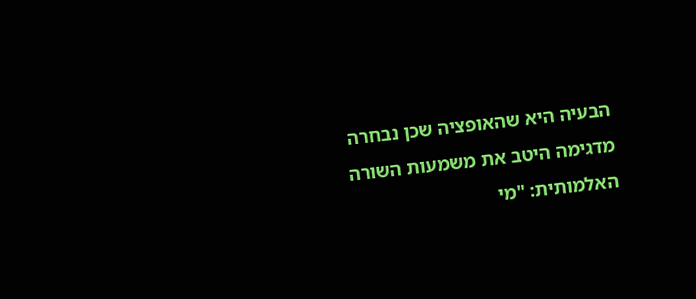הבעיה היא שהאופציה שכן נבחרה מדגימה היטב את משמעות השורה האלמותית: "מי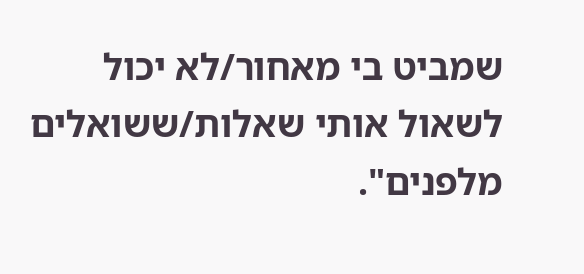שמביט בי מאחור/לא יכול לשאול אותי שאלות/ששואלים מלפנים".